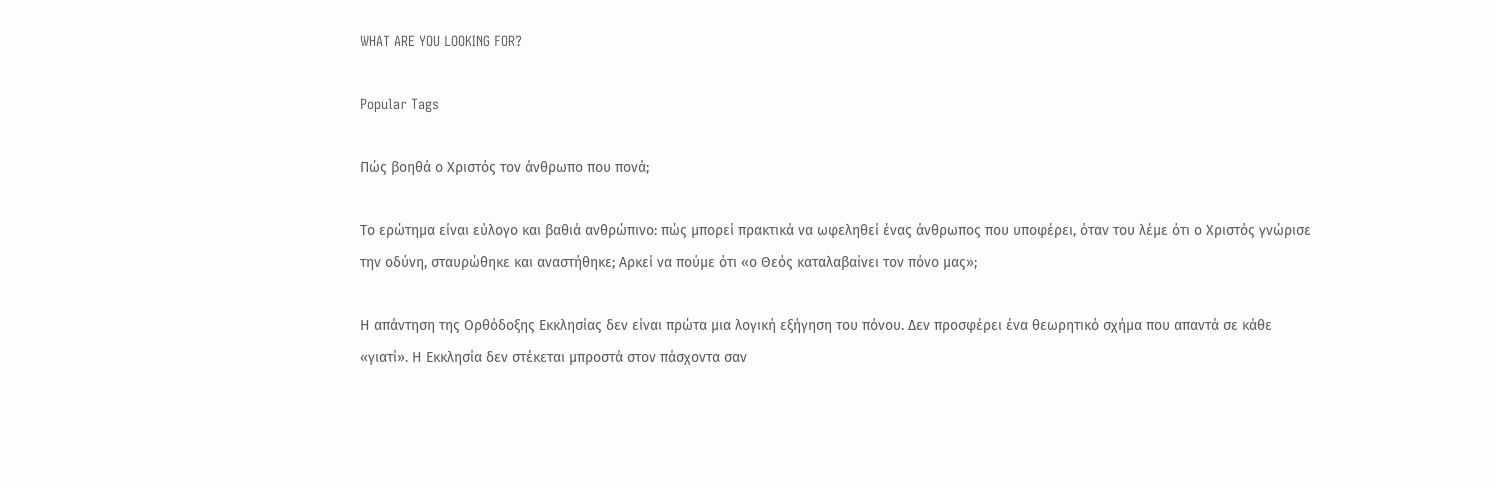WHAT ARE YOU LOOKING FOR?

Popular Tags

Πώς βοηθά ο Χριστός τον άνθρωπο που πονά;

Το ερώτημα είναι εύλογο και βαθιά ανθρώπινο: πώς μπορεί πρακτικά να ωφεληθεί ένας άνθρωπος που υποφέρει, όταν του λέμε ότι ο Χριστός γνώρισε την οδύνη, σταυρώθηκε και αναστήθηκε; Αρκεί να πούμε ότι «ο Θεός καταλαβαίνει τον πόνο μας»;

Η απάντηση της Ορθόδοξης Εκκλησίας δεν είναι πρώτα μια λογική εξήγηση του πόνου. Δεν προσφέρει ένα θεωρητικό σχήμα που απαντά σε κάθε «γιατί». Η Εκκλησία δεν στέκεται μπροστά στον πάσχοντα σαν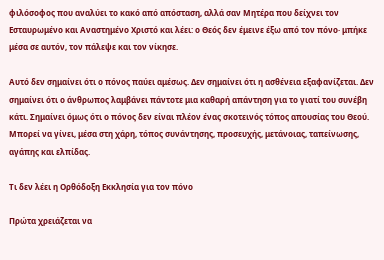φιλόσοφος που αναλύει το κακό από απόσταση, αλλά σαν Μητέρα που δείχνει τον Εσταυρωμένο και Αναστημένο Χριστό και λέει: ο Θεός δεν έμεινε έξω από τον πόνο· μπήκε μέσα σε αυτόν, τον πάλεψε και τον νίκησε.

Αυτό δεν σημαίνει ότι ο πόνος παύει αμέσως. Δεν σημαίνει ότι η ασθένεια εξαφανίζεται. Δεν σημαίνει ότι ο άνθρωπος λαμβάνει πάντοτε μια καθαρή απάντηση για το γιατί του συνέβη κάτι. Σημαίνει όμως ότι ο πόνος δεν είναι πλέον ένας σκοτεινός τόπος απουσίας του Θεού. Μπορεί να γίνει, μέσα στη χάρη, τόπος συνάντησης, προσευχής, μετάνοιας, ταπείνωσης, αγάπης και ελπίδας.

Τι δεν λέει η Ορθόδοξη Εκκλησία για τον πόνο

Πρώτα χρειάζεται να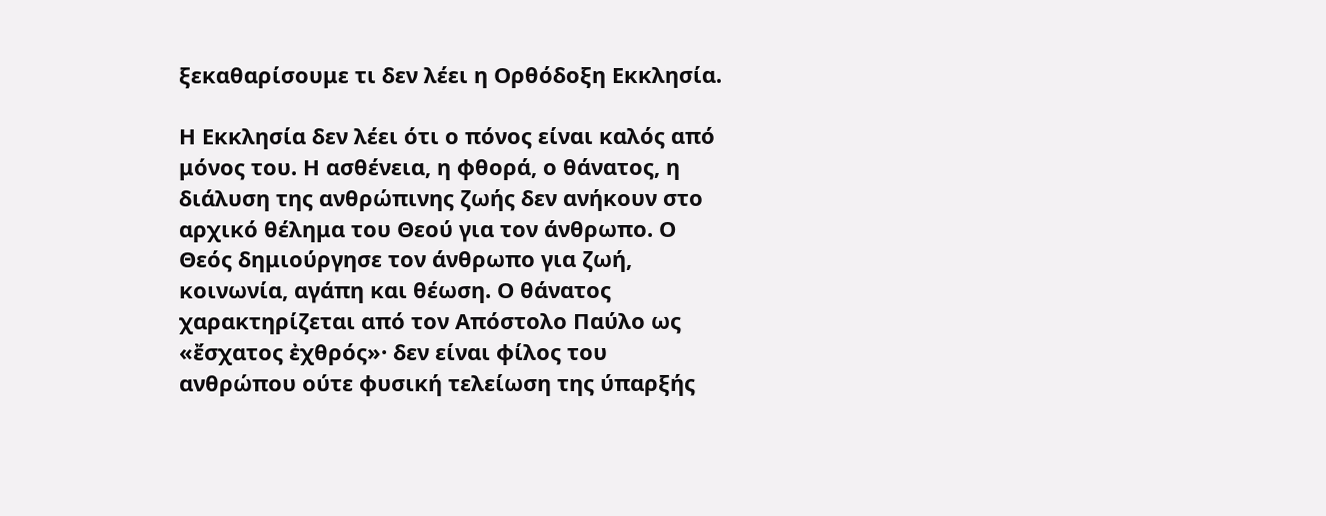ξεκαθαρίσουμε τι δεν λέει η Ορθόδοξη Εκκλησία.

Η Εκκλησία δεν λέει ότι ο πόνος είναι καλός από μόνος του. Η ασθένεια, η φθορά, ο θάνατος, η διάλυση της ανθρώπινης ζωής δεν ανήκουν στο αρχικό θέλημα του Θεού για τον άνθρωπο. Ο Θεός δημιούργησε τον άνθρωπο για ζωή, κοινωνία, αγάπη και θέωση. Ο θάνατος χαρακτηρίζεται από τον Απόστολο Παύλο ως «ἔσχατος ἐχθρός»· δεν είναι φίλος του ανθρώπου ούτε φυσική τελείωση της ύπαρξής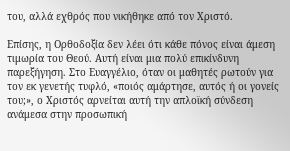του, αλλά εχθρός που νικήθηκε από τον Χριστό.

Επίσης, η Ορθοδοξία δεν λέει ότι κάθε πόνος είναι άμεση τιμωρία του Θεού. Αυτή είναι μια πολύ επικίνδυνη παρεξήγηση. Στο Ευαγγέλιο, όταν οι μαθητές ρωτούν για τον εκ γενετής τυφλό, «ποιός αμάρτησε, αυτός ή οι γονείς του;», ο Χριστός αρνείται αυτή την απλοϊκή σύνδεση ανάμεσα στην προσωπική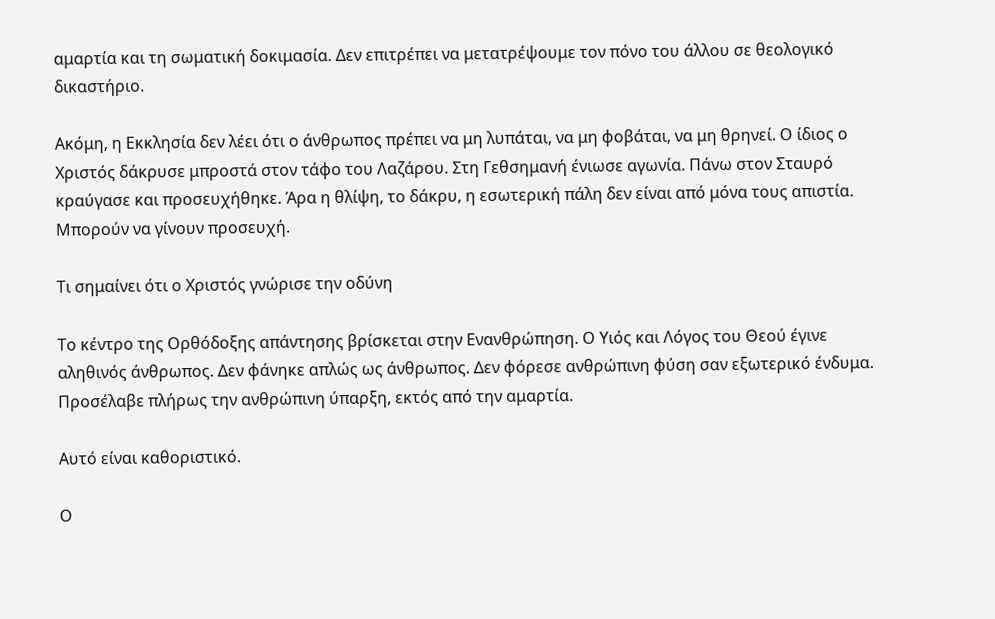αμαρτία και τη σωματική δοκιμασία. Δεν επιτρέπει να μετατρέψουμε τον πόνο του άλλου σε θεολογικό δικαστήριο.

Ακόμη, η Εκκλησία δεν λέει ότι ο άνθρωπος πρέπει να μη λυπάται, να μη φοβάται, να μη θρηνεί. Ο ίδιος ο Χριστός δάκρυσε μπροστά στον τάφο του Λαζάρου. Στη Γεθσημανή ένιωσε αγωνία. Πάνω στον Σταυρό κραύγασε και προσευχήθηκε. Άρα η θλίψη, το δάκρυ, η εσωτερική πάλη δεν είναι από μόνα τους απιστία. Μπορούν να γίνουν προσευχή.

Τι σημαίνει ότι ο Χριστός γνώρισε την οδύνη

Το κέντρο της Ορθόδοξης απάντησης βρίσκεται στην Ενανθρώπηση. Ο Υιός και Λόγος του Θεού έγινε αληθινός άνθρωπος. Δεν φάνηκε απλώς ως άνθρωπος. Δεν φόρεσε ανθρώπινη φύση σαν εξωτερικό ένδυμα. Προσέλαβε πλήρως την ανθρώπινη ύπαρξη, εκτός από την αμαρτία.

Αυτό είναι καθοριστικό.

Ο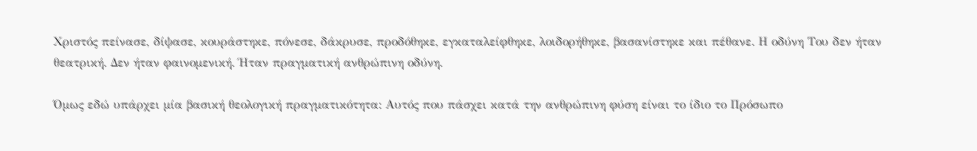Χριστός πείνασε, δίψασε, κουράστηκε, πόνεσε, δάκρυσε, προδόθηκε, εγκαταλείφθηκε, λοιδορήθηκε, βασανίστηκε και πέθανε. Η οδύνη Του δεν ήταν θεατρική. Δεν ήταν φαινομενική. Ήταν πραγματική ανθρώπινη οδύνη.

Όμως εδώ υπάρχει μία βασική θεολογική πραγματικότητα: Αυτός που πάσχει κατά την ανθρώπινη φύση είναι το ίδιο το Πρόσωπο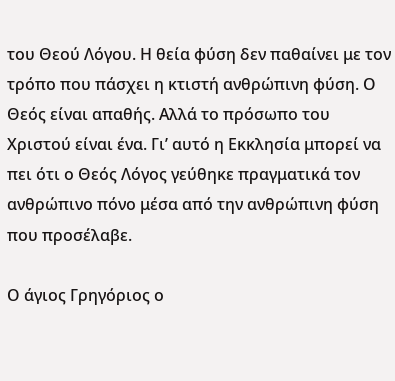του Θεού Λόγου. Η θεία φύση δεν παθαίνει με τον τρόπο που πάσχει η κτιστή ανθρώπινη φύση. Ο Θεός είναι απαθής. Αλλά το πρόσωπο του Χριστού είναι ένα. Γι’ αυτό η Εκκλησία μπορεί να πει ότι ο Θεός Λόγος γεύθηκε πραγματικά τον ανθρώπινο πόνο μέσα από την ανθρώπινη φύση που προσέλαβε.

Ο άγιος Γρηγόριος ο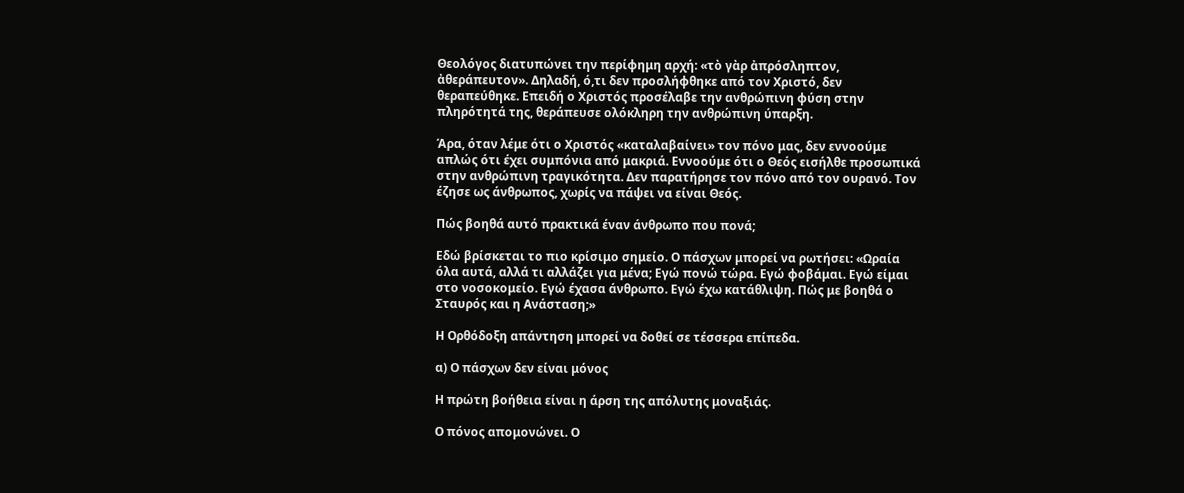Θεολόγος διατυπώνει την περίφημη αρχή: «τὸ γὰρ ἀπρόσληπτον, ἀθεράπευτον». Δηλαδή, ό,τι δεν προσλήφθηκε από τον Χριστό, δεν θεραπεύθηκε. Επειδή ο Χριστός προσέλαβε την ανθρώπινη φύση στην πληρότητά της, θεράπευσε ολόκληρη την ανθρώπινη ύπαρξη.

Άρα, όταν λέμε ότι ο Χριστός «καταλαβαίνει» τον πόνο μας, δεν εννοούμε απλώς ότι έχει συμπόνια από μακριά. Εννοούμε ότι ο Θεός εισήλθε προσωπικά στην ανθρώπινη τραγικότητα. Δεν παρατήρησε τον πόνο από τον ουρανό. Τον έζησε ως άνθρωπος, χωρίς να πάψει να είναι Θεός.

Πώς βοηθά αυτό πρακτικά έναν άνθρωπο που πονά;

Εδώ βρίσκεται το πιο κρίσιμο σημείο. Ο πάσχων μπορεί να ρωτήσει: «Ωραία όλα αυτά, αλλά τι αλλάζει για μένα; Εγώ πονώ τώρα. Εγώ φοβάμαι. Εγώ είμαι στο νοσοκομείο. Εγώ έχασα άνθρωπο. Εγώ έχω κατάθλιψη. Πώς με βοηθά ο Σταυρός και η Ανάσταση;»

Η Ορθόδοξη απάντηση μπορεί να δοθεί σε τέσσερα επίπεδα.

α) Ο πάσχων δεν είναι μόνος

Η πρώτη βοήθεια είναι η άρση της απόλυτης μοναξιάς.

Ο πόνος απομονώνει. Ο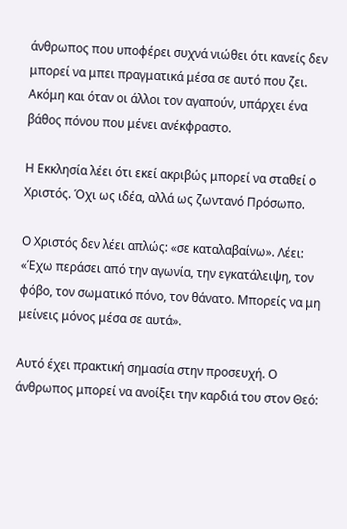άνθρωπος που υποφέρει συχνά νιώθει ότι κανείς δεν μπορεί να μπει πραγματικά μέσα σε αυτό που ζει. Ακόμη και όταν οι άλλοι τον αγαπούν, υπάρχει ένα βάθος πόνου που μένει ανέκφραστο.

Η Εκκλησία λέει ότι εκεί ακριβώς μπορεί να σταθεί ο Χριστός. Όχι ως ιδέα, αλλά ως ζωντανό Πρόσωπο.

Ο Χριστός δεν λέει απλώς: «σε καταλαβαίνω». Λέει: «Έχω περάσει από την αγωνία, την εγκατάλειψη, τον φόβο, τον σωματικό πόνο, τον θάνατο. Μπορείς να μη μείνεις μόνος μέσα σε αυτά».

Αυτό έχει πρακτική σημασία στην προσευχή. Ο άνθρωπος μπορεί να ανοίξει την καρδιά του στον Θεό: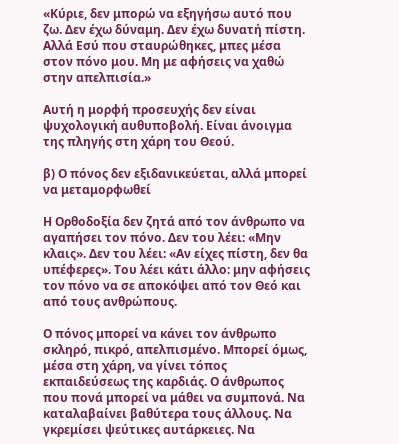«Κύριε, δεν μπορώ να εξηγήσω αυτό που ζω. Δεν έχω δύναμη. Δεν έχω δυνατή πίστη. Αλλά Εσύ που σταυρώθηκες, μπες μέσα στον πόνο μου. Μη με αφήσεις να χαθώ στην απελπισία.»

Αυτή η μορφή προσευχής δεν είναι ψυχολογική αυθυποβολή. Είναι άνοιγμα της πληγής στη χάρη του Θεού.

β) Ο πόνος δεν εξιδανικεύεται, αλλά μπορεί να μεταμορφωθεί

Η Ορθοδοξία δεν ζητά από τον άνθρωπο να αγαπήσει τον πόνο. Δεν του λέει: «Μην κλαις». Δεν του λέει: «Αν είχες πίστη, δεν θα υπέφερες». Του λέει κάτι άλλο: μην αφήσεις τον πόνο να σε αποκόψει από τον Θεό και από τους ανθρώπους.

Ο πόνος μπορεί να κάνει τον άνθρωπο σκληρό, πικρό, απελπισμένο. Μπορεί όμως, μέσα στη χάρη, να γίνει τόπος εκπαιδεύσεως της καρδιάς. Ο άνθρωπος που πονά μπορεί να μάθει να συμπονά. Να καταλαβαίνει βαθύτερα τους άλλους. Να γκρεμίσει ψεύτικες αυτάρκειες. Να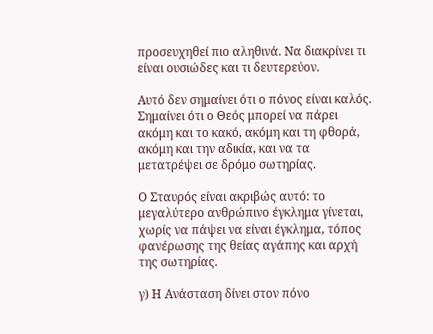προσευχηθεί πιο αληθινά. Να διακρίνει τι είναι ουσιώδες και τι δευτερεύον.

Αυτό δεν σημαίνει ότι ο πόνος είναι καλός. Σημαίνει ότι ο Θεός μπορεί να πάρει ακόμη και το κακό, ακόμη και τη φθορά, ακόμη και την αδικία, και να τα μετατρέψει σε δρόμο σωτηρίας.

Ο Σταυρός είναι ακριβώς αυτό: το μεγαλύτερο ανθρώπινο έγκλημα γίνεται, χωρίς να πάψει να είναι έγκλημα, τόπος φανέρωσης της θείας αγάπης και αρχή της σωτηρίας.

γ) Η Ανάσταση δίνει στον πόνο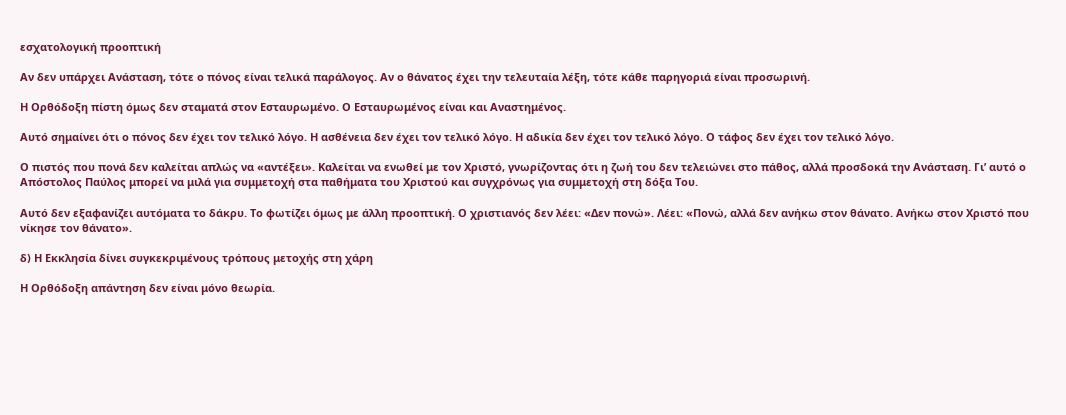εσχατολογική προοπτική

Αν δεν υπάρχει Ανάσταση, τότε ο πόνος είναι τελικά παράλογος. Αν ο θάνατος έχει την τελευταία λέξη, τότε κάθε παρηγοριά είναι προσωρινή.

Η Ορθόδοξη πίστη όμως δεν σταματά στον Εσταυρωμένο. Ο Εσταυρωμένος είναι και Αναστημένος.

Αυτό σημαίνει ότι ο πόνος δεν έχει τον τελικό λόγο. Η ασθένεια δεν έχει τον τελικό λόγο. Η αδικία δεν έχει τον τελικό λόγο. Ο τάφος δεν έχει τον τελικό λόγο.

Ο πιστός που πονά δεν καλείται απλώς να «αντέξει». Καλείται να ενωθεί με τον Χριστό, γνωρίζοντας ότι η ζωή του δεν τελειώνει στο πάθος, αλλά προσδοκά την Ανάσταση. Γι’ αυτό ο Απόστολος Παύλος μπορεί να μιλά για συμμετοχή στα παθήματα του Χριστού και συγχρόνως για συμμετοχή στη δόξα Του.

Αυτό δεν εξαφανίζει αυτόματα το δάκρυ. Το φωτίζει όμως με άλλη προοπτική. Ο χριστιανός δεν λέει: «Δεν πονώ». Λέει: «Πονώ, αλλά δεν ανήκω στον θάνατο. Ανήκω στον Χριστό που νίκησε τον θάνατο».

δ) Η Εκκλησία δίνει συγκεκριμένους τρόπους μετοχής στη χάρη

Η Ορθόδοξη απάντηση δεν είναι μόνο θεωρία.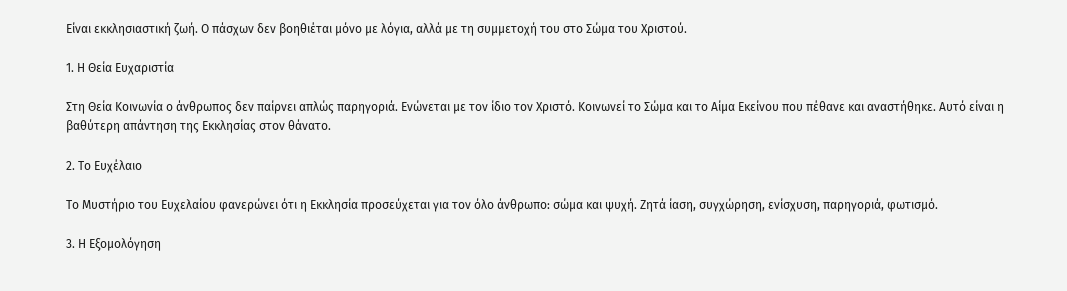Είναι εκκλησιαστική ζωή. Ο πάσχων δεν βοηθιέται μόνο με λόγια, αλλά με τη συμμετοχή του στο Σώμα του Χριστού.

1. Η Θεία Ευχαριστία

Στη Θεία Κοινωνία ο άνθρωπος δεν παίρνει απλώς παρηγοριά. Ενώνεται με τον ίδιο τον Χριστό. Κοινωνεί το Σώμα και το Αίμα Εκείνου που πέθανε και αναστήθηκε. Αυτό είναι η βαθύτερη απάντηση της Εκκλησίας στον θάνατο.

2. Το Ευχέλαιο

Το Μυστήριο του Ευχελαίου φανερώνει ότι η Εκκλησία προσεύχεται για τον όλο άνθρωπο: σώμα και ψυχή. Ζητά ίαση, συγχώρηση, ενίσχυση, παρηγοριά, φωτισμό.

3. Η Εξομολόγηση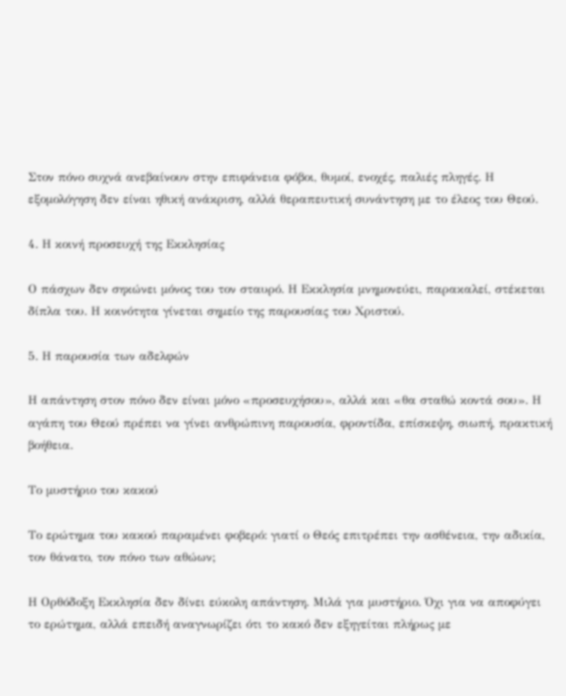Στον πόνο συχνά ανεβαίνουν στην επιφάνεια φόβοι, θυμοί, ενοχές, παλιές πληγές. Η εξομολόγηση δεν είναι ηθική ανάκριση, αλλά θεραπευτική συνάντηση με το έλεος του Θεού.

4. Η κοινή προσευχή της Εκκλησίας

Ο πάσχων δεν σηκώνει μόνος του τον σταυρό. Η Εκκλησία μνημονεύει, παρακαλεί, στέκεται δίπλα του. Η κοινότητα γίνεται σημείο της παρουσίας του Χριστού.

5. Η παρουσία των αδελφών

Η απάντηση στον πόνο δεν είναι μόνο «προσευχήσου», αλλά και «θα σταθώ κοντά σου». Η αγάπη του Θεού πρέπει να γίνει ανθρώπινη παρουσία, φροντίδα, επίσκεψη, σιωπή, πρακτική βοήθεια.

Το μυστήριο του κακού

Το ερώτημα του κακού παραμένει φοβερό: γιατί ο Θεός επιτρέπει την ασθένεια, την αδικία, τον θάνατο, τον πόνο των αθώων;

Η Ορθόδοξη Εκκλησία δεν δίνει εύκολη απάντηση. Μιλά για μυστήριο. Όχι για να αποφύγει το ερώτημα, αλλά επειδή αναγνωρίζει ότι το κακό δεν εξηγείται πλήρως με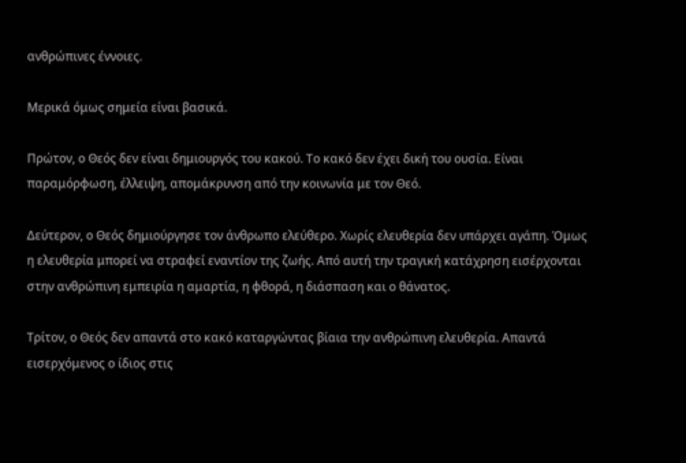ανθρώπινες έννοιες.

Μερικά όμως σημεία είναι βασικά.

Πρώτον, ο Θεός δεν είναι δημιουργός του κακού. Το κακό δεν έχει δική του ουσία. Είναι παραμόρφωση, έλλειψη, απομάκρυνση από την κοινωνία με τον Θεό.

Δεύτερον, ο Θεός δημιούργησε τον άνθρωπο ελεύθερο. Χωρίς ελευθερία δεν υπάρχει αγάπη. Όμως η ελευθερία μπορεί να στραφεί εναντίον της ζωής. Από αυτή την τραγική κατάχρηση εισέρχονται στην ανθρώπινη εμπειρία η αμαρτία, η φθορά, η διάσπαση και ο θάνατος.

Τρίτον, ο Θεός δεν απαντά στο κακό καταργώντας βίαια την ανθρώπινη ελευθερία. Απαντά εισερχόμενος ο ίδιος στις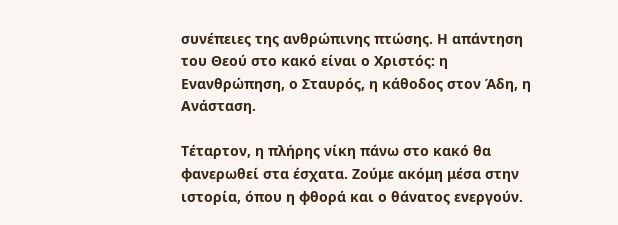συνέπειες της ανθρώπινης πτώσης. Η απάντηση του Θεού στο κακό είναι ο Χριστός: η Ενανθρώπηση, ο Σταυρός, η κάθοδος στον Άδη, η Ανάσταση.

Τέταρτον, η πλήρης νίκη πάνω στο κακό θα φανερωθεί στα έσχατα. Ζούμε ακόμη μέσα στην ιστορία, όπου η φθορά και ο θάνατος ενεργούν.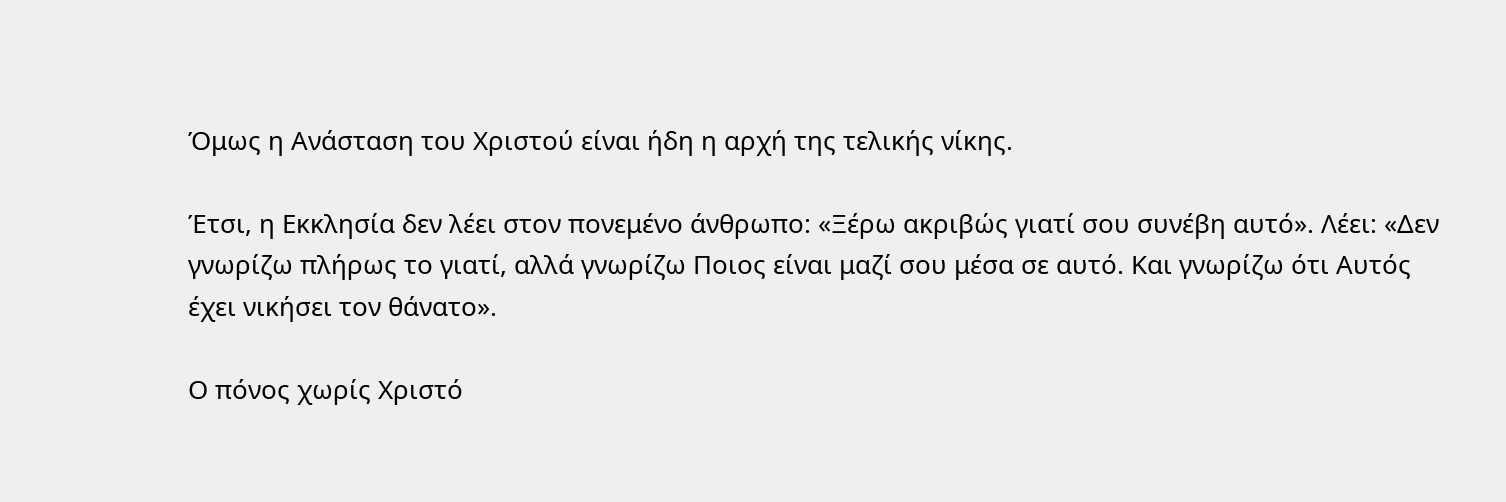Όμως η Ανάσταση του Χριστού είναι ήδη η αρχή της τελικής νίκης.

Έτσι, η Εκκλησία δεν λέει στον πονεμένο άνθρωπο: «Ξέρω ακριβώς γιατί σου συνέβη αυτό». Λέει: «Δεν γνωρίζω πλήρως το γιατί, αλλά γνωρίζω Ποιος είναι μαζί σου μέσα σε αυτό. Και γνωρίζω ότι Αυτός έχει νικήσει τον θάνατο».

Ο πόνος χωρίς Χριστό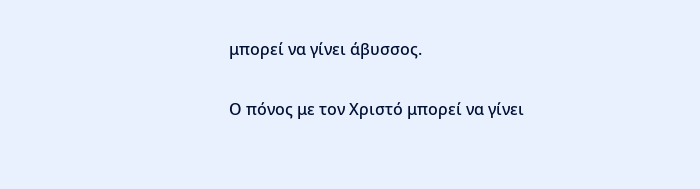μπορεί να γίνει άβυσσος.

Ο πόνος με τον Χριστό μπορεί να γίνει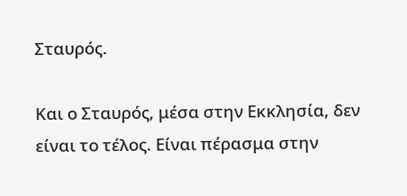Σταυρός.

Και ο Σταυρός, μέσα στην Εκκλησία, δεν είναι το τέλος. Είναι πέρασμα στην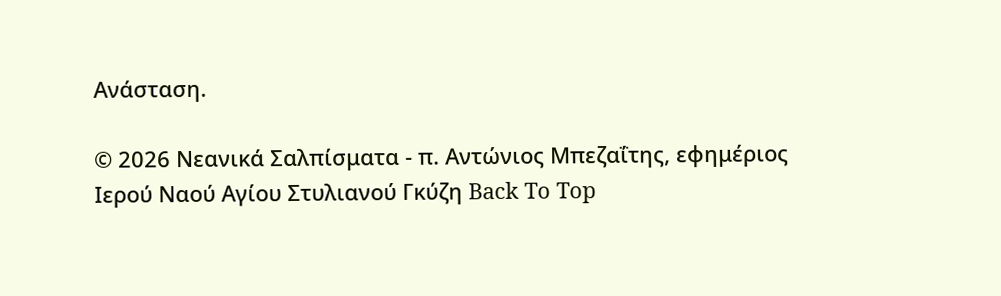Ανάσταση.

© 2026 Νεανικά Σαλπίσματα - π. Αντώνιος Μπεζαΐτης, εφημέριος Ιερού Ναού Αγίου Στυλιανού Γκύζη Back To Top